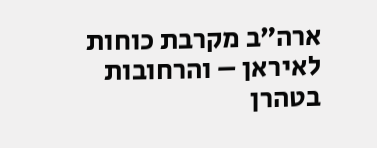ארה״ב מקרבת כוחות לאיראן – והרחובות בטהרן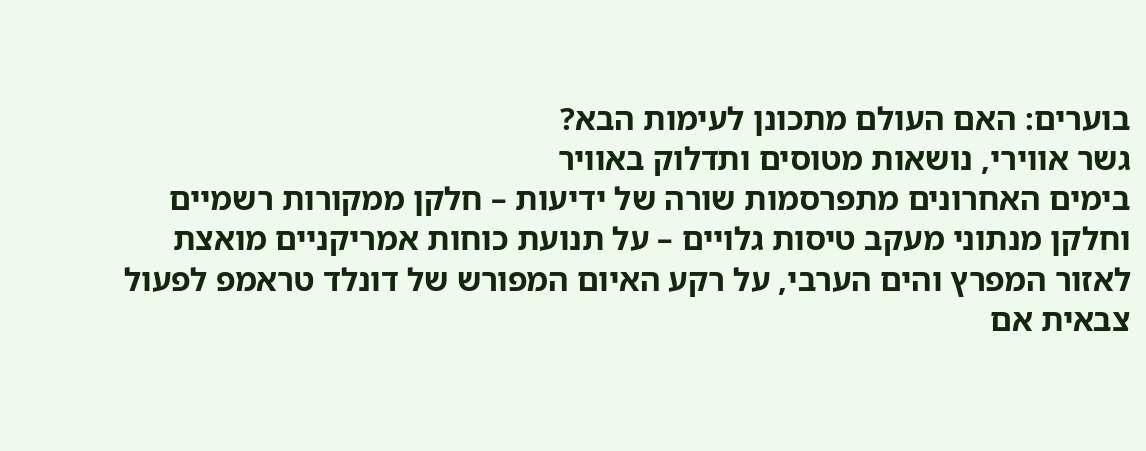בוערים: האם העולם מתכונן לעימות הבא?
גשר אווירי, נושאות מטוסים ותדלוק באוויר
בימים האחרונים מתפרסמות שורה של ידיעות – חלקן ממקורות רשמיים וחלקן מנתוני מעקב טיסות גלויים – על תנועת כוחות אמריקניים מואצת לאזור המפרץ והים הערבי, על רקע האיום המפורש של דונלד טראמפ לפעול צבאית אם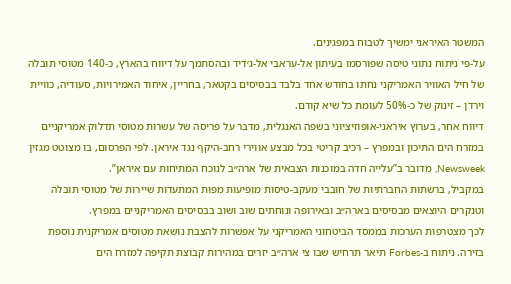המשטר האיראני ימשיך לטבוח במפגינים.
על-פי ניתוח נתוני טיסה שפורסמו בעיתון אל-עראבי אל-ג׳דיד ובהסתמך על דיווח בהארץ, כ-140 מטוסי תובלה של חיל האוויר האמריקני נחתו בחודש אחד בלבד בבסיסים בקטאר, בחריין, איחוד האמירויות, סעודיה, כוויית וירדן – זינוק של כ-50% לעומת כל שיא קודם.
דיווח אחר, בערוץ איראני-אופוזיציוני בשפה האנגלית, מדבר על פריסה של עשרות מטוסי תדלוק אמריקניים במזרח הים התיכון ובמפרץ – רכיב קריטי בכל מבצע אווירי רחב-היקף נגד איראן. לפי הפרסום, בו מצוטט מגזין Newsweek, מדובר ב”עלייה חדה במוכנות הצבאית של ארה״ב לנוכח המתיחות עם איראן”.
במקביל, ברשתות החברתיות של חובבי מעקב-טיסות מופיעות מפות המתעדות שיירות של מטוסי תובלה וטנקרים היוצאים מבסיסים בארה״ב ובאירופה ונוחתים שוב ושוב בבסיסים האמריקניים במפרץ.
לכך מצטרפות הערכות בממסד הביטחוני האמריקני על אפשרות להצבת נושאת מטוסים אמריקנית נוספת בזירה. ניתוח ב-Forbes תיאר תרחיש שבו צי ארה״ב יזרים במהירות קבוצת תקיפה למזרח הים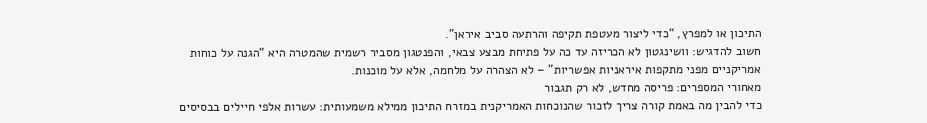התיכון או למפרץ, “כדי ליצור מעטפת תקיפה והרתעה סביב איראן”.
חשוב להדגיש: וושינגטון לא הכריזה עד כה על פתיחת מבצע צבאי, והפנטגון מסביר רשמית שהמטרה היא “הגנה על כוחות אמריקניים מפני מתקפות איראניות אפשריות” – לא הצהרה על מלחמה, אלא על מוכנות.
מאחורי המספרים: פריסה מחדש, לא רק תגבור
כדי להבין מה באמת קורה צריך לזכור שהנוכחות האמריקנית במזרח התיכון ממילא משמעותית: עשרות אלפי חיילים בבסיסים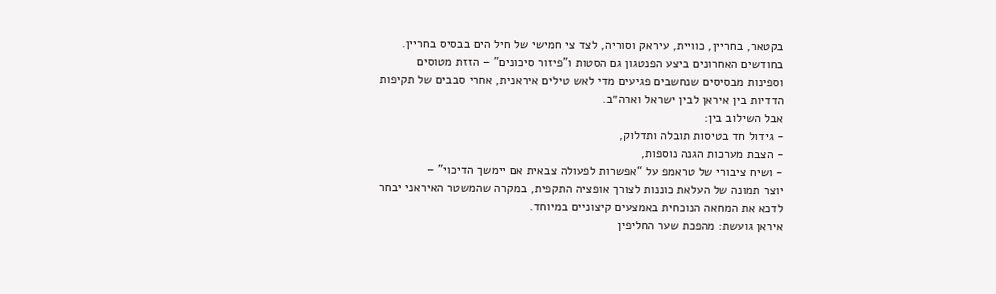בקטאר, בחריין, כוויית, עיראק וסוריה, לצד צי חמישי של חיל הים בבסיס בחריין.
בחודשים האחרונים ביצע הפנטגון גם הסטות ו”פיזור סיכונים” – הזזת מטוסים וספינות מבסיסים שנחשבים פגיעים מדי לאש טילים איראנית, אחרי סבבים של תקיפות הדדיות בין איראן לבין ישראל וארה״ב.
אבל השילוב בין:
- גידול חד בטיסות תובלה ותדלוק,
- הצבת מערכות הגנה נוספות,
- ושיח ציבורי של טראמפ על “אפשרות לפעולה צבאית אם יימשך הדיכוי” –
יוצר תמונה של העלאת כוננות לצורך אופציה התקפית, במקרה שהמשטר האיראני יבחר לדכא את המחאה הנוכחית באמצעים קיצוניים במיוחד.
איראן גועשת: מהפכת שער החליפין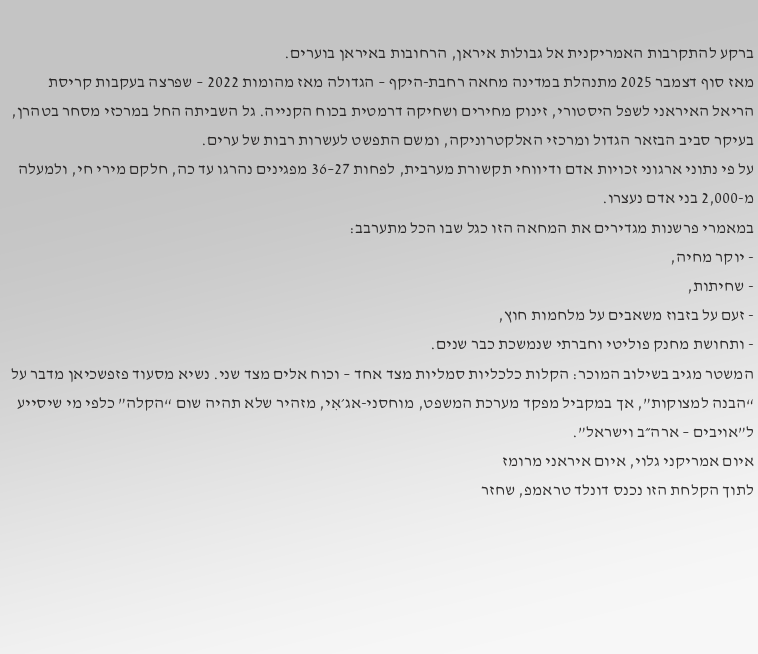ברקע להתקרבות האמריקנית אל גבולות איראן, הרחובות באיראן בוערים.
מאז סוף דצמבר 2025 מתנהלת במדינה מחאה רחבת-היקף – הגדולה מאז מהומות 2022 – שפרצה בעקבות קריסת הריאל האיראני לשפל היסטורי, זינוק מחירים ושחיקה דרמטית בכוח הקנייה. גל השביתה החל במרכזי מסחר בטהרן, בעיקר סביב הבזאר הגדול ומרכזי האלקטרוניקה, ומשם התפשט לעשרות רבות של ערים.
על פי נתוני ארגוני זכויות אדם ודיווחי תקשורת מערבית, לפחות 27–36 מפגינים נהרגו עד כה, חלקם מירי חי, ולמעלה מ-2,000 בני אדם נעצרו.
במאמרי פרשנות מגדירים את המחאה הזו כגל שבו הכל מתערבב:
- יוקר מחיה,
- שחיתות,
- זעם על בזבוז משאבים על מלחמות חוץ,
- ותחושת מחנק פוליטי וחברתי שנמשכת כבר שנים.
המשטר מגיב בשילוב המוכר: הקלות כלכליות סמליות מצד אחד – וכוח אלים מצד שני. נשיא מסעוד פזפשכיאן מדבר על “הבנה למצוקות”, אך במקביל מפקד מערכת המשפט, מוחסני-אג׳אִי, מזהיר שלא תהיה שום “הקלה” כלפי מי שיסייע ל”אויבים – ארה״ב וישראל”.
איום אמריקני גלוי, איום איראני מרומז
לתוך הקלחת הזו נכנס דונלד טראמפ, שחזר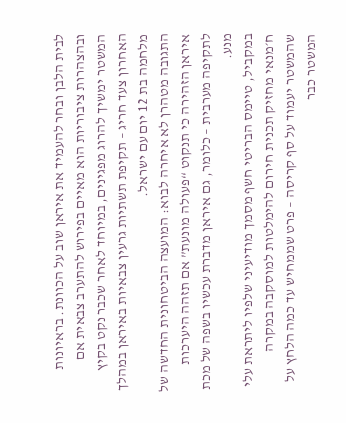לבית הלבן ובחר להעמיד את איראן שוב על הכוונת. בראיונות ובהצהרות ציבוריות הוא מאיים בפירוש להתערב צבאית אם המשטר ימשיך להרוג מפגינים, במיוחד לאחר שכבר נקט בקיץ האחרון צעד חריג – תקיפת תשתיות גרעין צבאיות באיראן במהלך מלחמה בת 12 יום עם ישראל.
התגובה מטהרן לא איחרה לבוא: המועצה הביטחונית החדשה של איראן הזהירה כי תנקוט “פעולה מונעת” אם תזהה היערכות לתקיפה מערבית – כלומר, גם איראן מדברת עכשיו בשפה של מכת מנע.
במקביל, טיימס הבריטי חשף מסמך מודיעיני שלפיו ליתראת עלי ח׳מנאי מחזיק תכנית חירום להימלטות למוסקבה במקרה שהמשטר יעמוד על סף קריסה – פרט שממחיש עד כמה הלחץ על המשטר כבר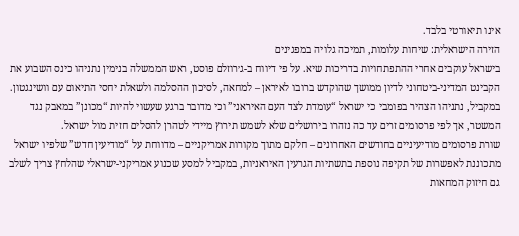אינו תיאורטי בלבד.
הזירה הישראלית: שיחות עלומות, תמיכה גלויה במפגינים
בישראל עוקבים אחרי ההתפתחויות בדריכות שיא. על פי דיווח ב-ג׳רוזלם פוסט, ראש הממשלה בנימין נתניהו כינס השבוע את הקבינט המדיני-ביטחוני לדיון ממושך שהוקדש ברובו לאיראן – למחאה, לסיכון ההסלמה ולשאלת יחסי התיאום עם וושינגטון.
במקביל, נתניהו הצהיר בפומבי כי ישראל “עומדת לצד העם האיראני” וכי מדובר ברגע שעשוי להיות “מכונן” במאבק נגד המשטר, אך לפי פרסומים זרים עד כה נזהרו בירושלים שלא לשמש תירוץ מיידי לטהרן להסלים חזית מול ישראל.
שורת פרסומים מודיעיניים בחודשים האחרונים – חלקם מתוך מקורות אמריקניים – מדווחת על “מודיעין חדש” שלפיו ישראל מתכוננת לאפשרות של תקיפה נוספת בתשתיות הגרעין האיראניות, במקביל למסע שכנוע אמריקני-ישראלי שהלחץ צריך לשלב גם חיזוק המחאות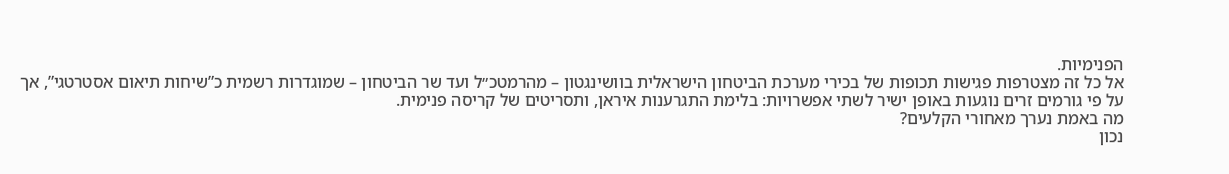הפנימיות.
אל כל זה מצטרפות פגישות תכופות של בכירי מערכת הביטחון הישראלית בוושינגטון – מהרמטכ״ל ועד שר הביטחון – שמוגדרות רשמית כ”שיחות תיאום אסטרטגי”, אך על פי גורמים זרים נוגעות באופן ישיר לשתי אפשרויות: בלימת התגרענות איראן, ותסריטים של קריסה פנימית.
מה באמת נערך מאחורי הקלעים?
נכון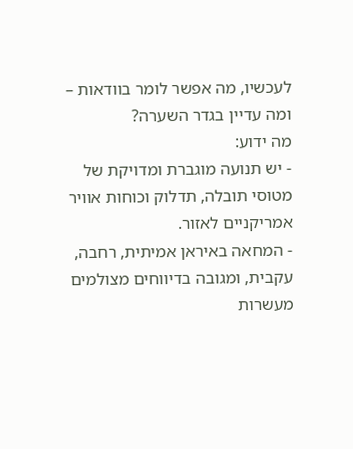לעכשיו, מה אפשר לומר בוודאות – ומה עדיין בגדר השערה?
מה ידוע:
- יש תנועה מוגברת ומדויקת של מטוסי תובלה, תדלוק וכוחות אוויר אמריקניים לאזור.
- המחאה באיראן אמיתית, רחבה, עקבית, ומגובה בדיווחים מצולמים מעשרות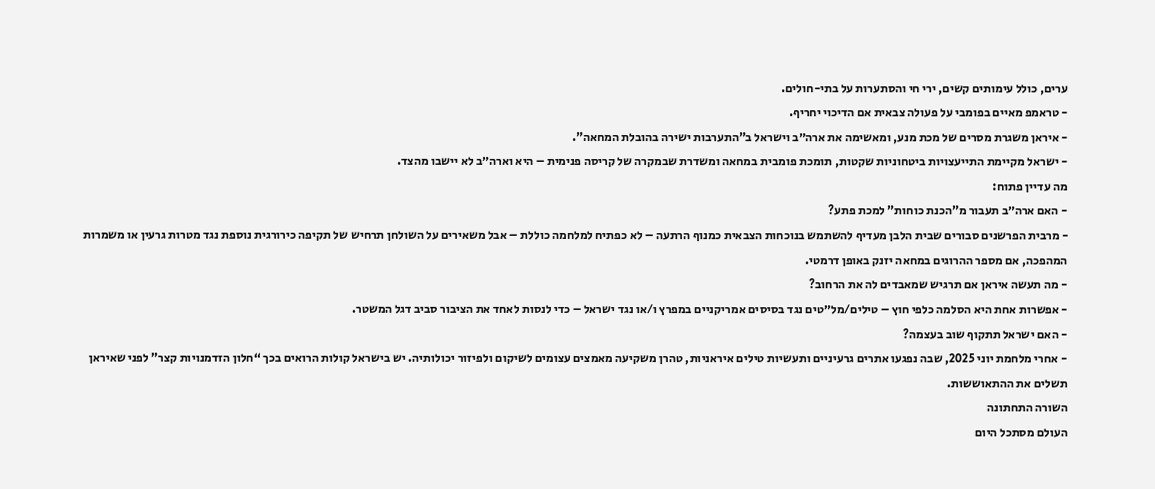ערים, כולל עימותים קשים, ירי חי והסתערות על בתי-חולים.
- טראמפ מאיים בפומבי על פעולה צבאית אם הדיכוי יחריף.
- איראן משגרת מסרים של מכת מנע, ומאשימה את ארה״ב וישראל ב”התערבות ישירה בהובלת המחאה”.
- ישראל מקיימת התייעצויות ביטחוניות שקטות, תומכת פומבית במחאה ומשדרת שבמקרה של קריסה פנימית – היא וארה״ב לא יישבו מהצד.
מה עדיין פתוח:
- האם ארה״ב תעבור מ”הכנת כוחות” למכת פתע?
- מרבית הפרשנים סבורים שבית הלבן מעדיף להשתמש בנוכחות הצבאית כמנוף הרתעה – לא כפתיח למלחמה כוללת – אבל משאירים על השולחן תרחיש של תקיפה כירורגית נוספת נגד מטרות גרעין או משמרות המהפכה, אם מספר ההרוגים במחאה יזנק באופן דרמטי.
- מה תעשה איראן אם תרגיש שמאבדים לה את הרחוב?
- אפשרות אחת היא הסלמה כלפי חוץ – טילים/מל״טים נגד בסיסים אמריקניים במפרץ ו/או נגד ישראל – כדי לנסות לאחד את הציבור סביב דגל המשטר.
- האם ישראל תתקוף שוב בעצמה?
- אחרי מלחמת יוני 2025, שבה נפגעו אתרים גרעיניים ותעשיות טילים איראניות, טהרן משקיעה מאמצים עצומים לשיקום ולפיזור יכולותיה. יש בישראל קולות הרואים בכך “חלון הזדמנויות קצר” לפני שאיראן תשלים את ההתאוששות.
השורה התחתונה
העולם מסתכל היום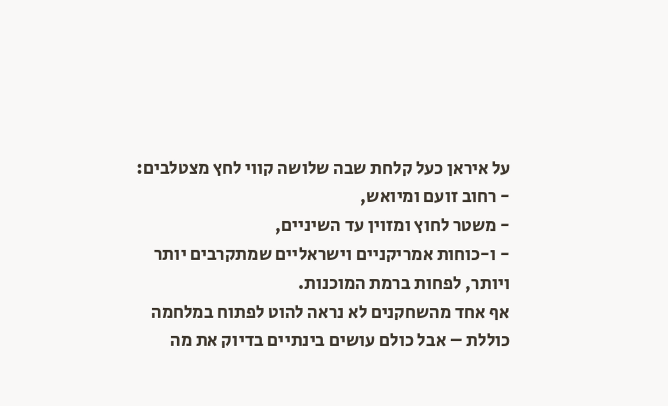על איראן כעל קלחת שבה שלושה קווי לחץ מצטלבים:
- רחוב זועם ומיואש,
- משטר לחוץ ומזוין עד השיניים,
- ו-כוחות אמריקניים וישראליים שמתקרבים יותר ויותר, לפחות ברמת המוכנות.
אף אחד מהשחקנים לא נראה להוט לפתוח במלחמה כוללת – אבל כולם עושים בינתיים בדיוק את מה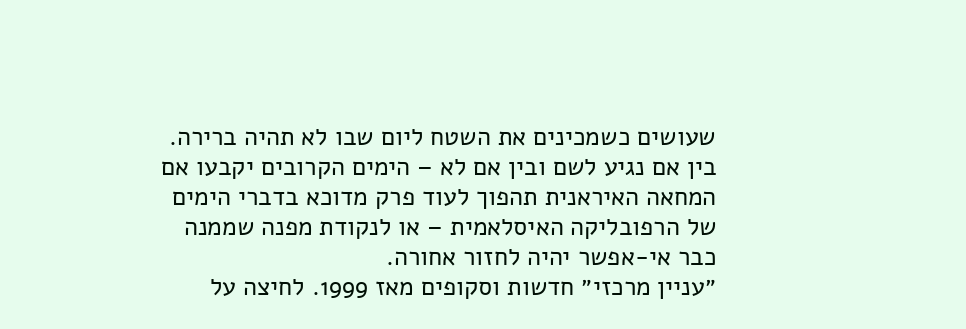שעושים כשמכינים את השטח ליום שבו לא תהיה ברירה.
בין אם נגיע לשם ובין אם לא – הימים הקרובים יקבעו אם המחאה האיראנית תהפוך לעוד פרק מדוכא בדברי הימים של הרפובליקה האיסלאמית – או לנקודת מפנה שממנה כבר אי-אפשר יהיה לחזור אחורה.
״עניין מרכזי״ חדשות וסקופים מאז 1999. לחיצה על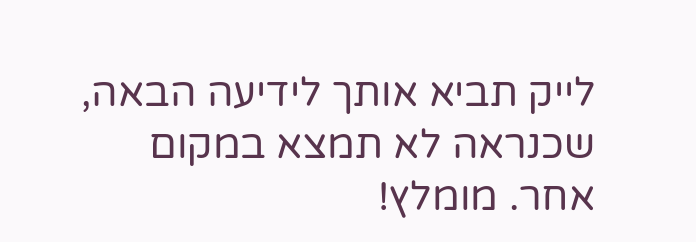לייק תביא אותך לידיעה הבאה, שכנראה לא תמצא במקום אחר. מומלץ!